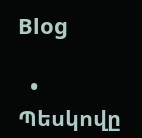Blog

  • Պեսկովը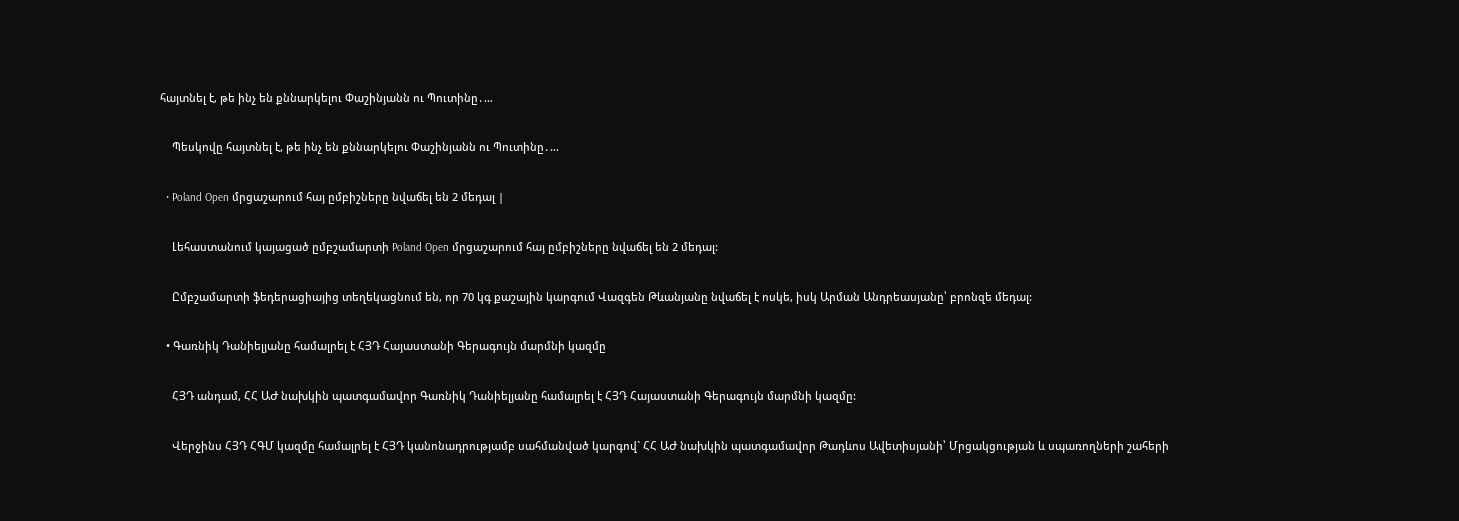հայտնել է, թե ինչ են քննարկելու Փաշինյանն ու Պուտինը․…

    Պեսկովը հայտնել է, թե ինչ են քննարկելու Փաշինյանն ու Պուտինը․…

  • Poland Open մրցաշարում հայ ըմբիշները նվաճել են 2 մեդալ |

    Լեհաստանում կայացած ըմբշամարտի Poland Open մրցաշարում հայ ըմբիշները նվաճել են 2 մեդալ:

    Ըմբշամարտի ֆեդերացիայից տեղեկացնում են, որ 70 կգ քաշային կարգում Վազգեն Թևանյանը նվաճել է ոսկե, իսկ Արման Անդրեասյանը՝ բրոնզե մեդալ:

  • Գառնիկ Դանիելյանը համալրել է ՀՅԴ Հայաստանի Գերագույն մարմնի կազմը

    ՀՅԴ անդամ, ՀՀ ԱԺ նախկին պատգամավոր Գառնիկ Դանիելյանը համալրել է ՀՅԴ Հայաստանի Գերագույն մարմնի կազմը:

    Վերջինս ՀՅԴ ՀԳՄ կազմը համալրել է ՀՅԴ կանոնադրությամբ սահմանված կարգով` ՀՀ ԱԺ նախկին պատգամավոր Թադևոս Ավետիսյանի՝ Մրցակցության և սպառողների շահերի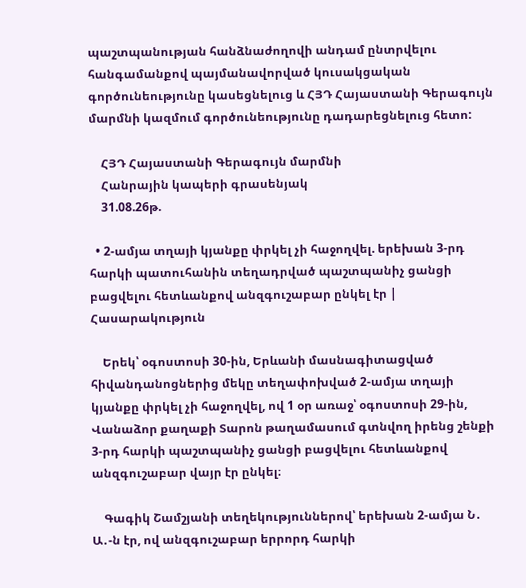պաշտպանության հանձնաժողովի անդամ ընտրվելու հանգամանքով պայմանավորված կուսակցական գործունեությունը կասեցնելուց և ՀՅԴ Հայաստանի Գերագույն մարմնի կազմում գործունեությունը դադարեցնելուց հետո:

    ՀՅԴ Հայաստանի Գերագույն մարմնի
    Հանրային կապերի գրասենյակ
    31.08.26թ.

  • 2-ամյա տղայի կյանքը փրկել չի հաջողվել. երեխան 3-րդ հարկի պատուհանին տեղադրված պաշտպանիչ ցանցի բացվելու հետևանքով անզգուշաբար ընկել էր | Հասարակություն

    Երեկ՝ օգոստոսի 30-ին, Երևանի մասնագիտացված հիվանդանոցներից մեկը տեղափոխված 2-ամյա տղայի կյանքը փրկել չի հաջողվել, ով 1 օր առաջ՝ օգոստոսի 29-ին, Վանաձոր քաղաքի Տարոն թաղամասում գտնվող իրենց շենքի 3-րդ հարկի պաշտպանիչ ցանցի բացվելու հետևանքով անզգուշաբար վայր էր ընկել։

    Գագիկ Շամշյանի տեղեկություններով՝ երեխան 2-ամյա Ն․ Ա․-ն էր, ով անզգուշաբար երրորդ հարկի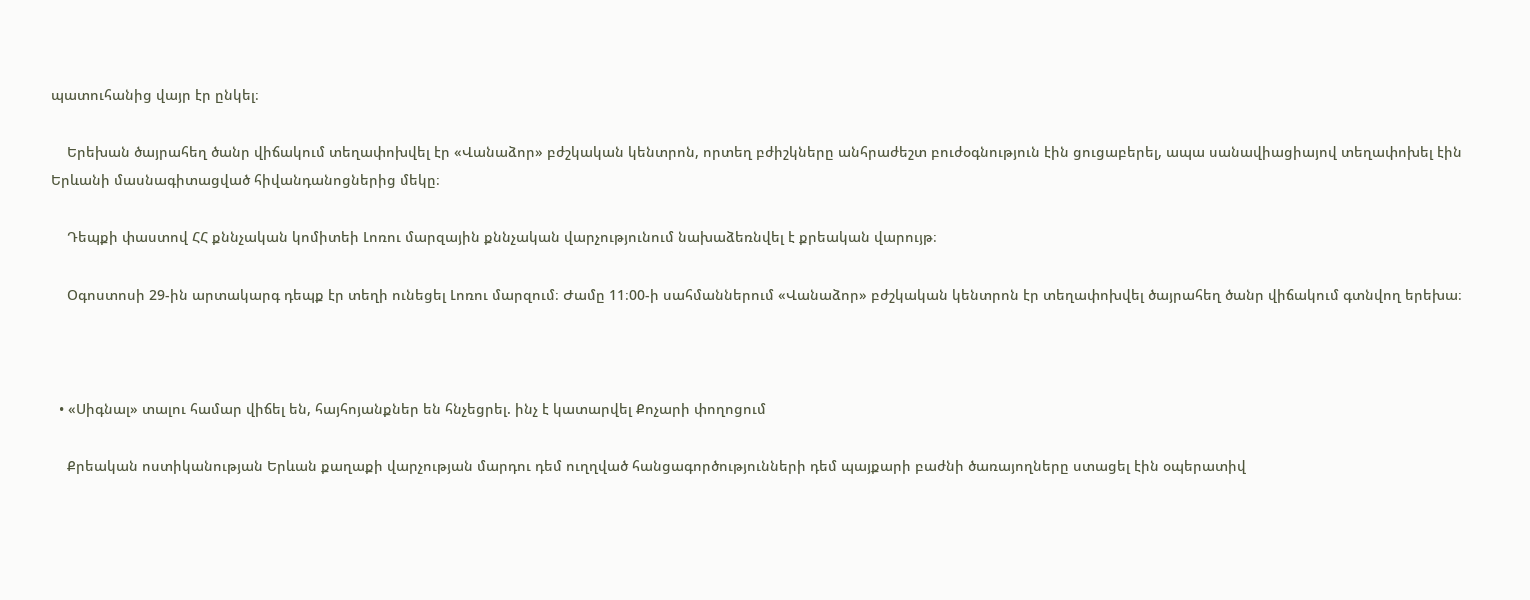պատուհանից վայր էր ընկել։

    Երեխան ծայրահեղ ծանր վիճակում տեղափոխվել էր «Վանաձոր» բժշկական կենտրոն, որտեղ բժիշկները անհրաժեշտ բուժօգնություն էին ցուցաբերել, ապա սանավիացիայով տեղափոխել էին Երևանի մասնագիտացված հիվանդանոցներից մեկը։

    Դեպքի փաստով ՀՀ քննչական կոմիտեի Լոռու մարզային քննչական վարչությունում նախաձեռնվել է քրեական վարույթ։

    Օգոստոսի 29-ին արտակարգ դեպք էր տեղի ունեցել Լոռու մարզում։ Ժամը 11։00-ի սահմաններում «Վանաձոր» բժշկական կենտրոն էր տեղափոխվել ծայրահեղ ծանր վիճակում գտնվող երեխա։



  • «Սիգնալ» տալու համար վիճել են, հայհոյանքներ են հնչեցրել. ինչ է կատարվել Քոչարի փողոցում

    Քրեական ոստիկանության Երևան քաղաքի վարչության մարդու դեմ ուղղված հանցագործությունների դեմ պայքարի բաժնի ծառայողները ստացել էին օպերատիվ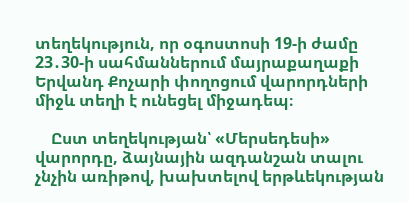տեղեկություն, որ օգոստոսի 19-ի ժամը 23․30-ի սահմաններում մայրաքաղաքի Երվանդ Քոչարի փողոցում վարորդների միջև տեղի է ունեցել միջադեպ։

    Ըստ տեղեկության՝ «Մերսեդեսի» վարորդը, ձայնային ազդանշան տալու չնչին առիթով, խախտելով երթևեկության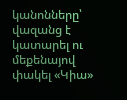կանոնները՝ վազանց է կատարել ու մեքենայով փակել «Կիա»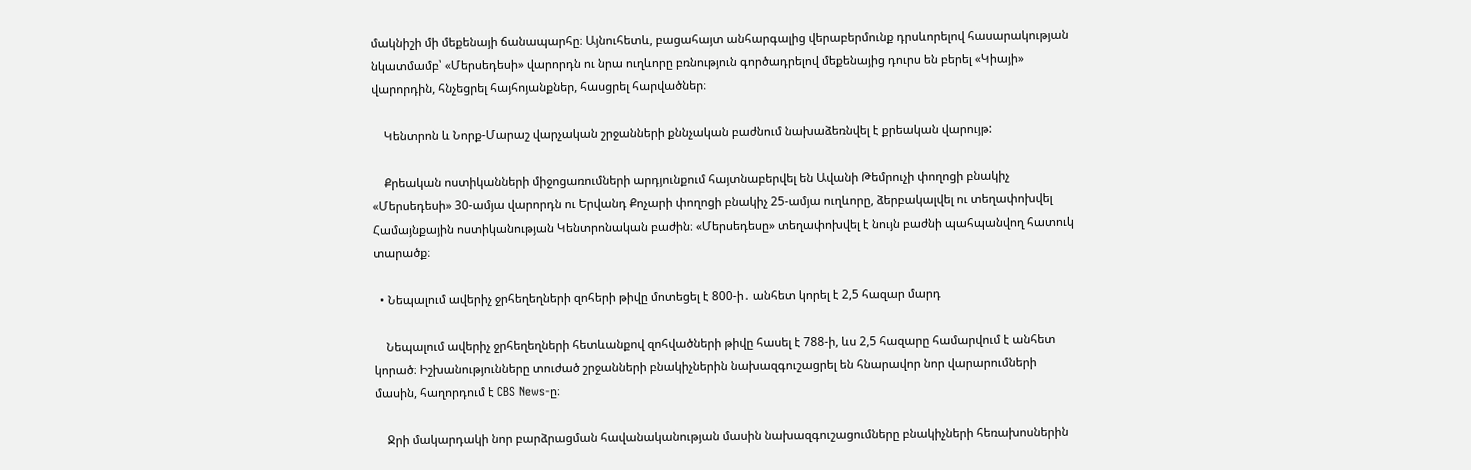մակնիշի մի մեքենայի ճանապարհը։ Այնուհետև, բացահայտ անհարգալից վերաբերմունք դրսևորելով հասարակության նկատմամբ՝ «Մերսեդեսի» վարորդն ու նրա ուղևորը բռնություն գործադրելով մեքենայից դուրս են բերել «Կիայի» վարորդին, հնչեցրել հայհոյանքներ, հասցրել հարվածներ։

    Կենտրոն և Նորք-Մարաշ վարչական շրջանների քննչական բաժնում նախաձեռնվել է քրեական վարույթ:

    Քրեական ոստիկանների միջոցառումների արդյունքում հայտնաբերվել են Ավանի Թեմրուչի փողոցի բնակիչ «Մերսեդեսի» 30-ամյա վարորդն ու Երվանդ Քոչարի փողոցի բնակիչ 25-ամյա ուղևորը, ձերբակալվել ու տեղափոխվել Համայնքային ոստիկանության Կենտրոնական բաժին։ «Մերսեդեսը» տեղափոխվել է նույն բաժնի պահպանվող հատուկ տարածք։

  • Նեպալում ավերիչ ջրհեղեղների զոհերի թիվը մոտեցել է 800-ի․ անհետ կորել է 2,5 հազար մարդ

    Նեպալում ավերիչ ջրհեղեղների հետևանքով զոհվածների թիվը հասել է 788-ի, ևս 2,5 հազարը համարվում է անհետ կորած։ Իշխանությունները տուժած շրջանների բնակիչներին նախազգուշացրել են հնարավոր նոր վարարումների մասին, հաղորդում է CBS News-ը։

    Ջրի մակարդակի նոր բարձրացման հավանականության մասին նախազգուշացումները բնակիչների հեռախոսներին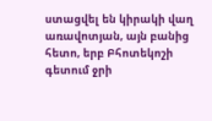ստացվել են կիրակի վաղ առավոտյան, այն բանից հետո, երբ Բհոտեկոշի գետում ջրի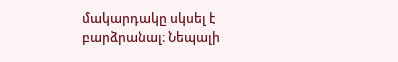մակարդակը սկսել է բարձրանալ։ Նեպալի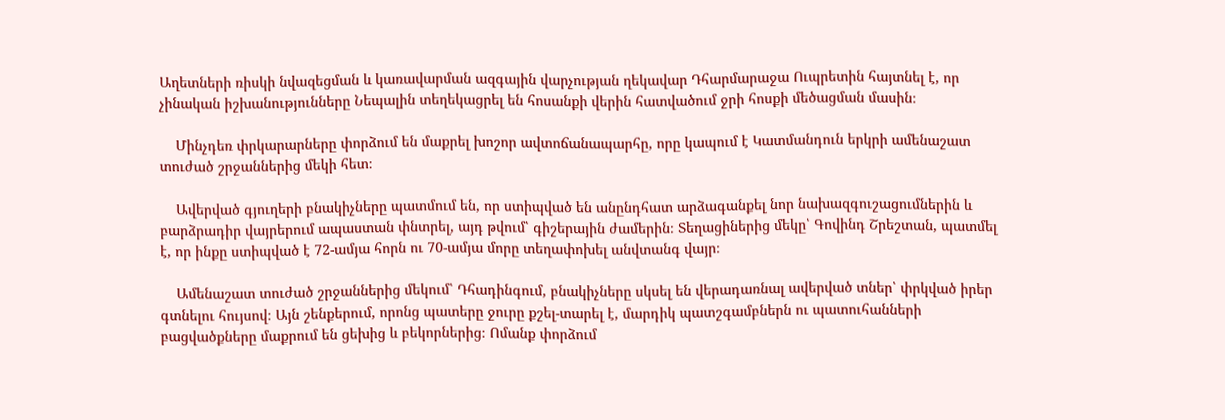Աղետների ռիսկի նվազեցման և կառավարման ազգային վարչության ղեկավար Դհարմարաջա Ուպրետին հայտնել է, որ չինական իշխանությունները Նեպալին տեղեկացրել են հոսանքի վերին հատվածում ջրի հոսքի մեծացման մասին։

    Մինչդեռ փրկարարները փորձում են մաքրել խոշոր ավտոճանապարհը, որը կապում է Կատմանդուն երկրի ամենաշատ տուժած շրջաններից մեկի հետ։

    Ավերված գյուղերի բնակիչները պատմում են, որ ստիպված են անընդհատ արձագանքել նոր նախազգուշացումներին և բարձրադիր վայրերում ապաստան փնտրել, այդ թվում՝ գիշերային ժամերին։ Տեղացիներից մեկը՝ Գովինդ Շրեշտան, պատմել է, որ ինքը ստիպված է 72-ամյա հորն ու 70-ամյա մորը տեղափոխել անվտանգ վայր։

    Ամենաշատ տուժած շրջաններից մեկում՝ Դհադինգում, բնակիչները սկսել են վերադառնալ ավերված տներ՝ փրկված իրեր գտնելու հույսով։ Այն շենքերում, որոնց պատերը ջուրը քշել-տարել է, մարդիկ պատշգամբներն ու պատուհանների բացվածքները մաքրում են ցեխից և բեկորներից։ Ոմանք փորձում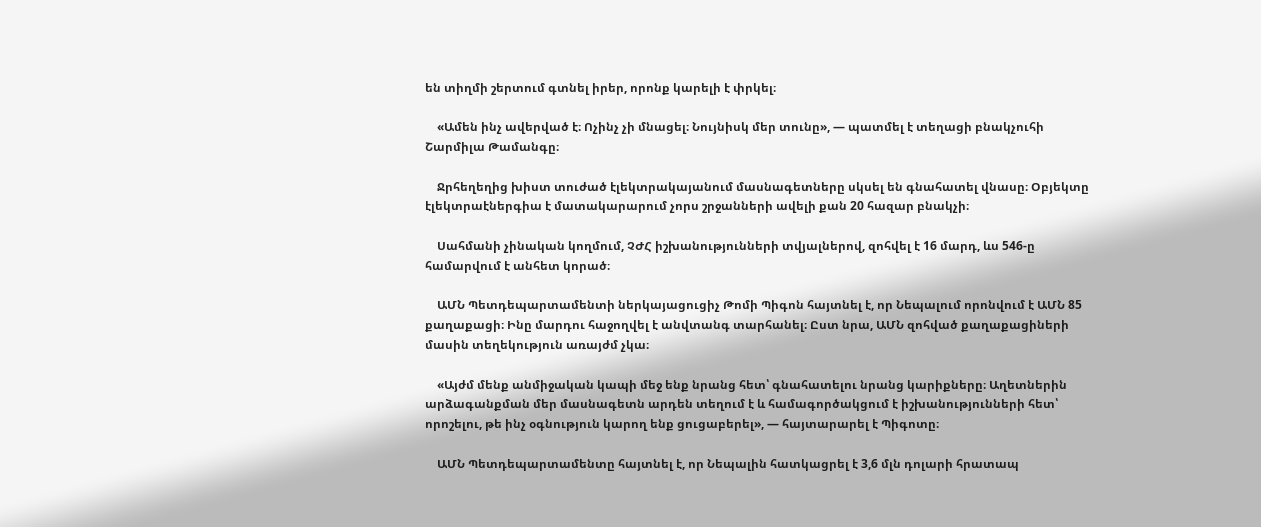են տիղմի շերտում գտնել իրեր, որոնք կարելի է փրկել։

    «Ամեն ինչ ավերված է։ Ոչինչ չի մնացել։ Նույնիսկ մեր տունը», — պատմել է տեղացի բնակչուհի Շարմիլա Թամանգը։

    Ջրհեղեղից խիստ տուժած էլեկտրակայանում մասնագետները սկսել են գնահատել վնասը։ Օբյեկտը էլեկտրաէներգիա է մատակարարում չորս շրջանների ավելի քան 20 հազար բնակչի։

    Սահմանի չինական կողմում, ՉԺՀ իշխանությունների տվյալներով, զոհվել է 16 մարդ, ևս 546-ը համարվում է անհետ կորած։

    ԱՄՆ Պետդեպարտամենտի ներկայացուցիչ Թոմի Պիգոն հայտնել է, որ Նեպալում որոնվում է ԱՄՆ 85 քաղաքացի։ Ինը մարդու հաջողվել է անվտանգ տարհանել։ Ըստ նրա, ԱՄՆ զոհված քաղաքացիների մասին տեղեկություն առայժմ չկա։

    «Այժմ մենք անմիջական կապի մեջ ենք նրանց հետ՝ գնահատելու նրանց կարիքները։ Աղետներին արձագանքման մեր մասնագետն արդեն տեղում է և համագործակցում է իշխանությունների հետ՝ որոշելու, թե ինչ օգնություն կարող ենք ցուցաբերել», — հայտարարել է Պիգոտը։

    ԱՄՆ Պետդեպարտամենտը հայտնել է, որ Նեպալին հատկացրել է 3,6 մլն դոլարի հրատապ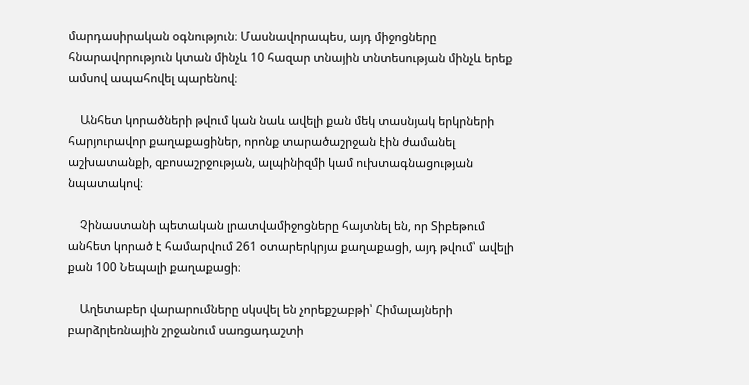մարդասիրական օգնություն։ Մասնավորապես, այդ միջոցները հնարավորություն կտան մինչև 10 հազար տնային տնտեսության մինչև երեք ամսով ապահովել պարենով։

    Անհետ կորածների թվում կան նաև ավելի քան մեկ տասնյակ երկրների հարյուրավոր քաղաքացիներ, որոնք տարածաշրջան էին ժամանել աշխատանքի, զբոսաշրջության, ալպինիզմի կամ ուխտագնացության նպատակով։

    Չինաստանի պետական լրատվամիջոցները հայտնել են, որ Տիբեթում անհետ կորած է համարվում 261 օտարերկրյա քաղաքացի, այդ թվում՝ ավելի քան 100 Նեպալի քաղաքացի։

    Աղետաբեր վարարումները սկսվել են չորեքշաբթի՝ Հիմալայների բարձրլեռնային շրջանում սառցադաշտի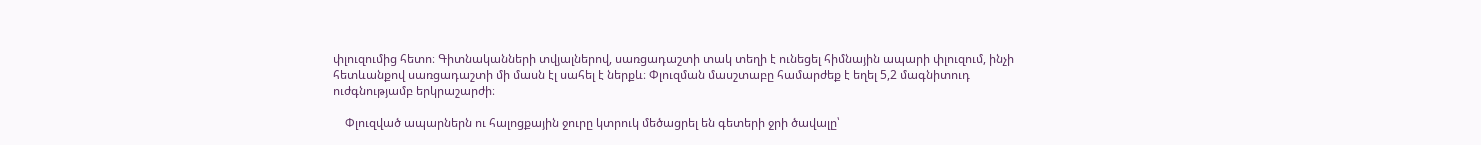փլուզումից հետո։ Գիտնականների տվյալներով, սառցադաշտի տակ տեղի է ունեցել հիմնային ապարի փլուզում, ինչի հետևանքով սառցադաշտի մի մասն էլ սահել է ներքև։ Փլուզման մասշտաբը համարժեք է եղել 5,2 մագնիտուդ ուժգնությամբ երկրաշարժի։

    Փլուզված ապարներն ու հալոցքային ջուրը կտրուկ մեծացրել են գետերի ջրի ծավալը՝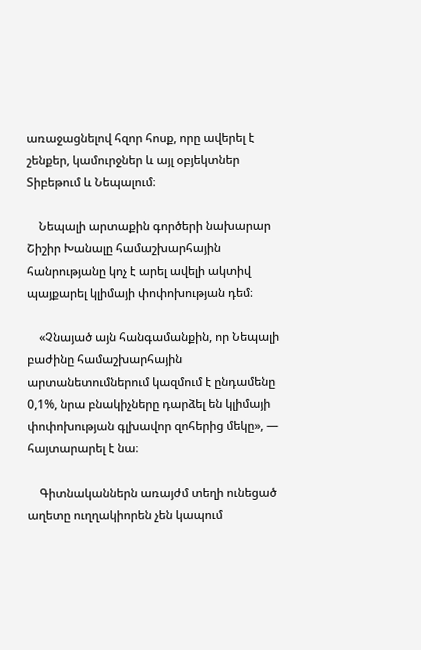առաջացնելով հզոր հոսք, որը ավերել է շենքեր, կամուրջներ և այլ օբյեկտներ Տիբեթում և Նեպալում։

    Նեպալի արտաքին գործերի նախարար Շիշիր Խանալը համաշխարհային հանրությանը կոչ է արել ավելի ակտիվ պայքարել կլիմայի փոփոխության դեմ։

    «Չնայած այն հանգամանքին, որ Նեպալի բաժինը համաշխարհային արտանետումներում կազմում է ընդամենը 0,1%, նրա բնակիչները դարձել են կլիմայի փոփոխության գլխավոր զոհերից մեկը», — հայտարարել է նա։

    Գիտնականներն առայժմ տեղի ունեցած աղետը ուղղակիորեն չեն կապում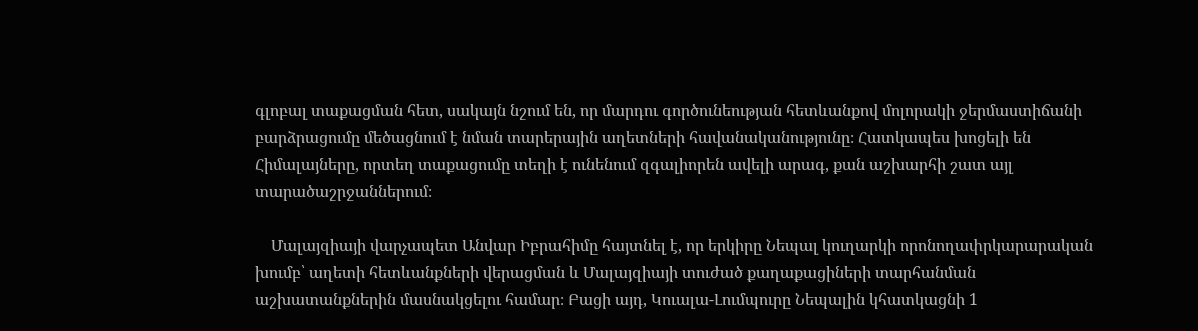գլոբալ տաքացման հետ, սակայն նշում են, որ մարդու գործունեության հետևանքով մոլորակի ջերմաստիճանի բարձրացումը մեծացնում է նման տարերային աղետների հավանականությունը։ Հատկապես խոցելի են Հիմալայները, որտեղ տաքացումը տեղի է ունենում զգալիորեն ավելի արագ, քան աշխարհի շատ այլ տարածաշրջաններում։

    Մալայզիայի վարչապետ Անվար Իբրահիմը հայտնել է, որ երկիրը Նեպալ կուղարկի որոնողափրկարարական խումբ՝ աղետի հետևանքների վերացման և Մալայզիայի տուժած քաղաքացիների տարհանման աշխատանքներին մասնակցելու համար։ Բացի այդ, Կուալա-Լումպուրը Նեպալին կհատկացնի 1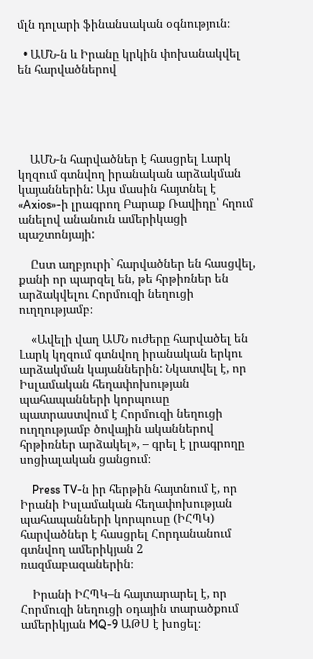մլն դոլարի ֆինանսական օգնություն։

  • ԱՄՆ-ն և Իրանը կրկին փոխանակվել են հարվածներով





    ԱՄՆ-ն հարվածներ է հասցրել Լարկ կղզում գտնվող իրանական արձակման կայաններին: Այս մասին հայտնել է «Axios»-ի լրագրող Բարաք Ռավիդը՝ հղում անելով անանուն ամերիկացի պաշտոնյայի:

    Ըստ աղբյուրի` հարվածներ են հասցվել, քանի որ պարզել են, թե հրթիռներ են արձակվելու Հորմուզի նեղուցի ուղղությամբ։

    «Ավելի վաղ ԱՄՆ ուժերը հարվածել են Լարկ կղզում գտնվող իրանական երկու արձակման կայաններին: Նկատվել է, որ Իսլամական հեղափոխության պահապանների կորպուսը պատրաստվում է Հորմուզի նեղուցի ուղղությամբ ծովային ականներով հրթիռներ արձակել», – գրել է լրագրողը սոցիալական ցանցում։

    Press TV-ն իր հերթին հայտնում է, որ Իրանի Իսլամական հեղափոխության պահապանների կորպուսը (ԻՀՊԿ) հարվածներ է հասցրել Հորդանանում գտնվող ամերիկյան 2 ռազմաբազաներին։

    Իրանի ԻՀՊԿ–ն հայտարարել է, որ Հորմուզի նեղուցի օդային տարածքում ամերիկյան MQ-9 ԱԹՍ է խոցել։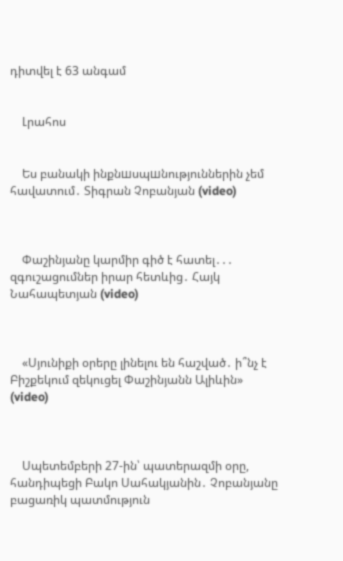դիտվել է 63 անգամ


    Լրահոս


    Ես բանակի ինքնшսպшնություններին չեմ հավատում․ Տիգրան Չոբանյան (video)



    Փաշինյանը կարմիր գիծ է հատել․․․ զգուշացումներ իրար հետևից․ Հայկ Նահապետյան (video)



    «Սյունիքի օրերը լինելու են հաշված․ ի՞նչ է Բիշքեկում զեկուցել Փաշինյանն Ալիևին» (video)



    Սպետեմբերի 27-ին՝ պատերազմի օրը, հանդիպեցի Բակո Սահակյանին․ Չոբանյանը բացառիկ պատմություն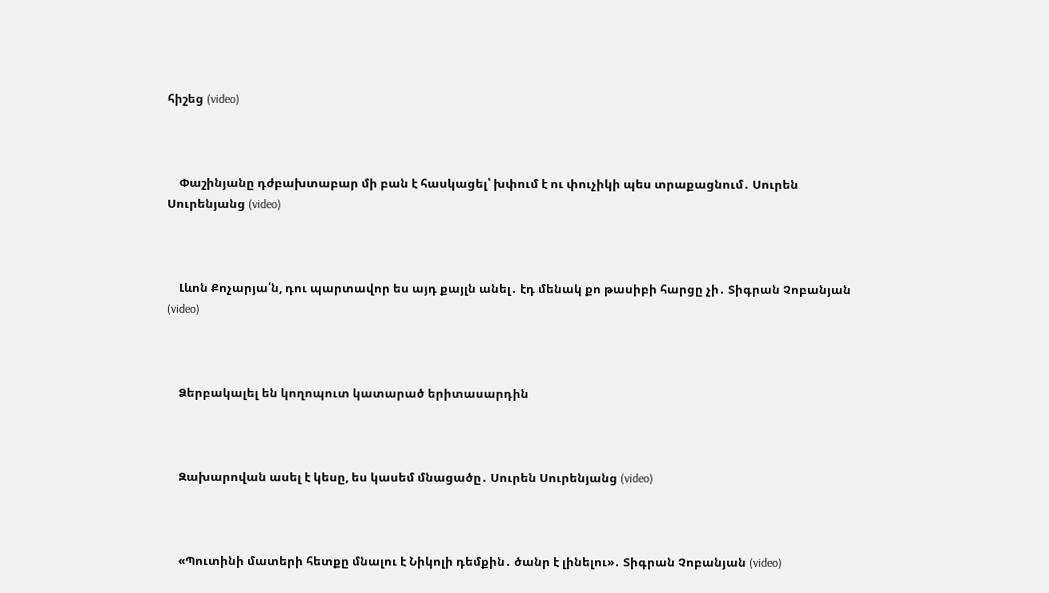հիշեց (video)



    Փաշինյանը դժբախտաբար մի բան է հասկացել՝ խփում է ու փուչիկի պես տրաքացնում․ Սուրեն Սուրենյանց (video)



    Լևոն Քոչարյա՛ն, դու պարտավոր ես այդ քայլն անել․ էդ մենակ քո թասիբի հարցը չի․ Տիգրան Չոբանյան (video)



    Ձերբակալել են կողոպուտ կատարած երիտասարդին



    Զախարովան ասել է կեսը, ես կասեմ մնացածը․ Սուրեն Սուրենյանց (video)



    «Պուտինի մատերի հետքը մնալու է Նիկոլի դեմքին․ ծանր է լինելու»․ Տիգրան Չոբանյան (video)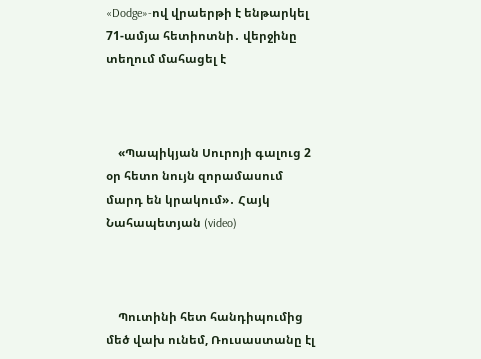«Dodge»-ով վրաերթի է ենթարկել 71-ամյա հետիոտնի․ վերջինը տեղում մահացել է



    «Պապիկյան Սուրոյի գալուց 2 օր հետո նույն զորամասում մարդ են կրակում»․ Հայկ Նահապետյան (video)



    Պուտինի հետ հանդիպումից մեծ վախ ունեմ, Ռուսաստանը էլ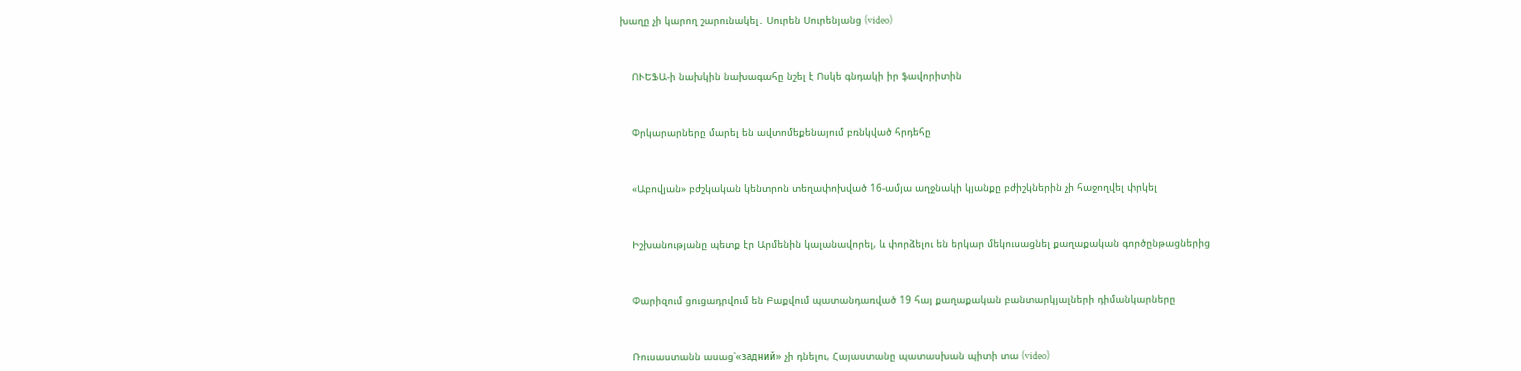խաղը չի կարող շարունակել․ Սուրեն Սուրենյանց (video)



    ՈՒԵՖԱ-ի նախկին նախագահը նշել է Ոսկե գնդակի իր ֆավորիտին



    Փրկարարները մարել են ավտոմեքենայում բռնկված հրդեհը



    «Աբովյան» բժշկական կենտրոն տեղափոխված 16-ամյա աղջնակի կյանքը բժիշկներին չի հաջողվել փրկել



    Իշխանությանը պետք էր Արմենին կալանավորել, և փորձելու են երկար մեկուսացնել քաղաքական գործընթացներից



    Փարիզում ցուցադրվում են Բաքվում պատանդառված 19 հայ քաղաքական բանտարկյալների դիմանկարները



    Ռուսաստանն ասաց՝«задний» չի դնելու, Հայաստանը պատասխան պիտի տա (video)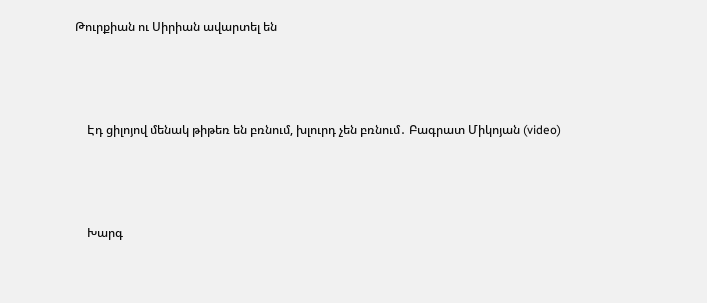Թուրքիան ու Սիրիան ավարտել են



    Էդ ցիլոյով մենակ թիթեռ են բռնում, խլուրդ չեն բռնում․ Բագրատ Միկոյան (video)



    Խարգ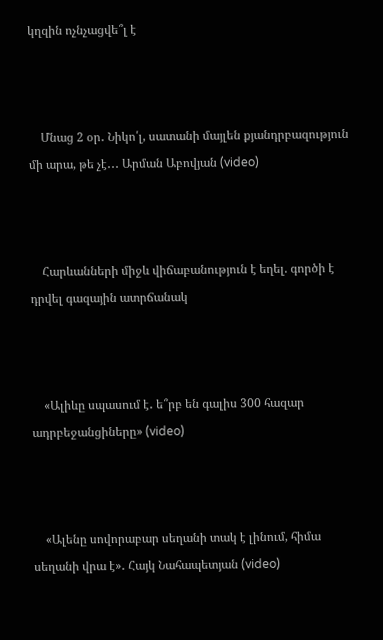կղզին ոչնչացվե՞լ է



    Մնաց 2 օր․ Նիկո՛լ, սատանի մայլեն քյանդրբազություն մի արա, թե չէ․․․ Արման Աբովյան (video)



    Հարևանների միջև վիճաբանություն է եղել. գործի է դրվել գազային ատրճանակ



    «Ալիևը սպասում է․ ե՞րբ են գալիս 300 հազար ադրբեջանցիները» (video)



    «Ալենը սովորաբար սեղանի տակ է լինում, հիմա սեղանի վրա է»․ Հայկ Նահապետյան (video)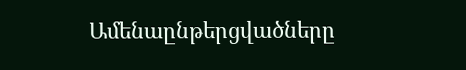Ամենաընթերցվածները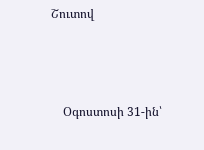Շուտով



    Օգոստոսի 31-ին՝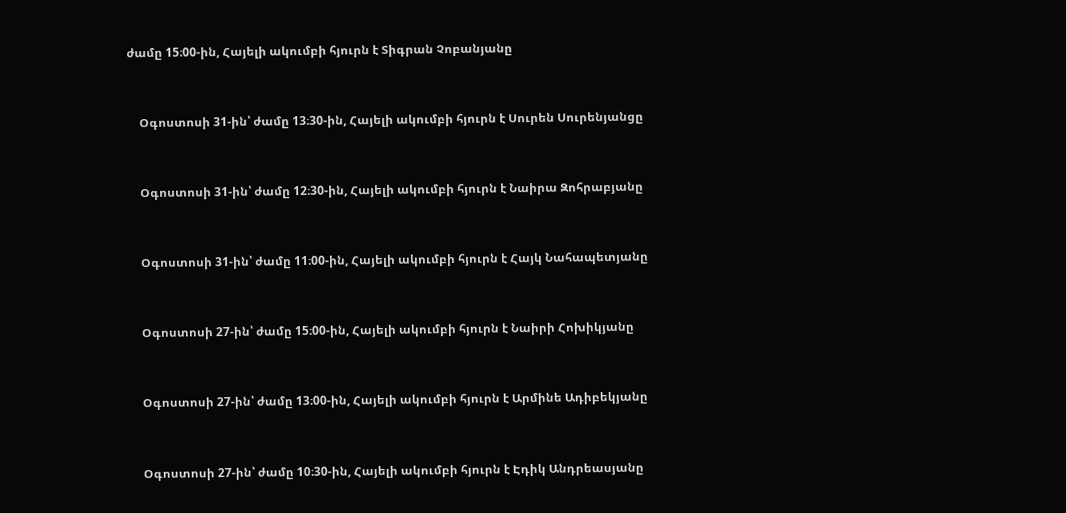ժամը 15։00-ին, Հայելի ակումբի հյուրն է Տիգրան Չոբանյանը


    Օգոստոսի 31-ին՝ ժամը 13։30-ին, Հայելի ակումբի հյուրն է Սուրեն Սուրենյանցը


    Օգոստոսի 31-ին՝ ժամը 12։30-ին, Հայելի ակումբի հյուրն է Նաիրա Զոհրաբյանը


    Օգոստոսի 31-ին՝ ժամը 11։00-ին, Հայելի ակումբի հյուրն է Հայկ Նահապետյանը


    Օգոստոսի 27-ին՝ ժամը 15։00-ին, Հայելի ակումբի հյուրն է Նաիրի Հոխիկյանը


    Օգոստոսի 27-ին՝ ժամը 13։00-ին, Հայելի ակումբի հյուրն է Արմինե Ադիբեկյանը


    Օգոստոսի 27-ին՝ ժամը 10։30-ին, Հայելի ակումբի հյուրն է Էդիկ Անդրեասյանը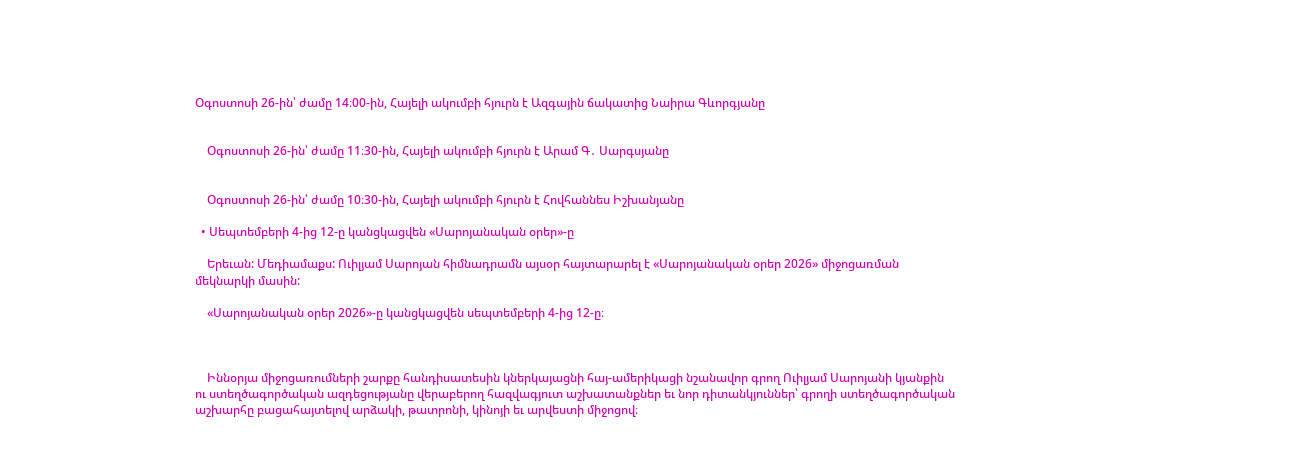Օգոստոսի 26-ին՝ ժամը 14։00-ին, Հայելի ակումբի հյուրն է Ազգային ճակատից Նաիրա Գևորգյանը


    Օգոստոսի 26-ին՝ ժամը 11։30-ին, Հայելի ակումբի հյուրն է Արամ Գ․ Սարգսյանը


    Օգոստոսի 26-ին՝ ժամը 10։30-ին, Հայելի ակումբի հյուրն է Հովհաննես Իշխանյանը

  • Սեպտեմբերի 4-ից 12-ը կանցկացվեն «Սարոյանական օրեր»-ը

    Երեւան: Մեդիամաքս: Ուիլյամ Սարոյան հիմնադրամն այսօր հայտարարել է «Սարոյանական օրեր 2026» միջոցառման մեկնարկի մասին:

    «Սարոյանական օրեր 2026»-ը կանցկացվեն սեպտեմբերի 4-ից 12-ը։



    Իննօրյա միջոցառումների շարքը հանդիսատեսին կներկայացնի հայ-ամերիկացի նշանավոր գրող Ուիլյամ Սարոյանի կյանքին ու ստեղծագործական ազդեցությանը վերաբերող հազվագյուտ աշխատանքներ եւ նոր դիտանկյուններ՝ գրողի ստեղծագործական աշխարհը բացահայտելով արձակի, թատրոնի, կինոյի եւ արվեստի միջոցով։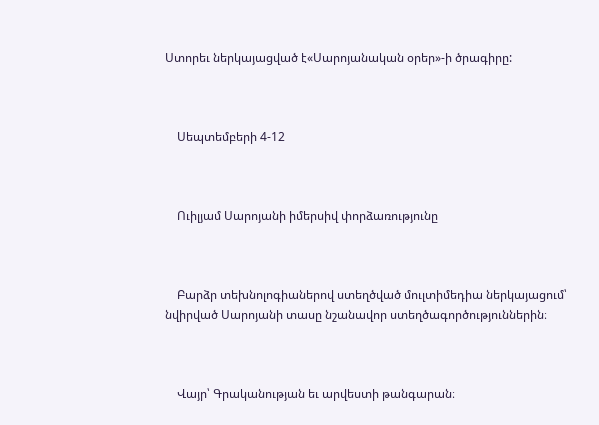Ստորեւ ներկայացված է«Սարոյանական օրեր»-ի ծրագիրը:



    Սեպտեմբերի 4-12



    Ուիլյամ Սարոյանի իմերսիվ փորձառությունը



    Բարձր տեխնոլոգիաներով ստեղծված մուլտիմեդիա ներկայացում՝ նվիրված Սարոյանի տասը նշանավոր ստեղծագործություններին։



    Վայր՝ Գրականության եւ արվեստի թանգարան։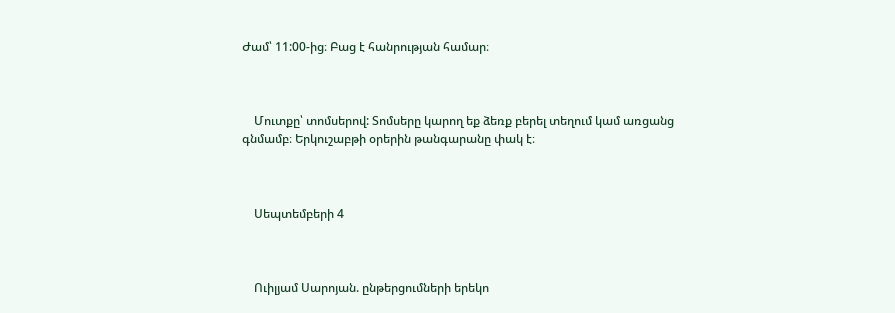Ժամ՝ 11:00-ից։ Բաց է հանրության համար։



    Մուտքը՝ տոմսերով: Տոմսերը կարող եք ձեռք բերել տեղում կամ առցանց գնմամբ։ Երկուշաբթի օրերին թանգարանը փակ է։



    Սեպտեմբերի 4



    Ուիլյամ Սարոյան. ընթերցումների երեկո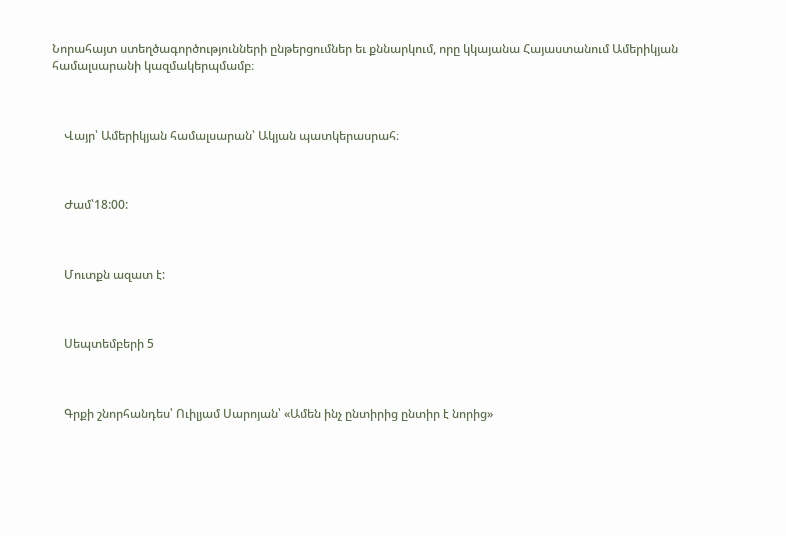Նորահայտ ստեղծագործությունների ընթերցումներ եւ քննարկում, որը կկայանա Հայաստանում Ամերիկյան համալսարանի կազմակերպմամբ։



    Վայր՝ Ամերիկյան համալսարան՝ Ակյան պատկերասրահ։



    Ժամ՝18:00:



    Մուտքն ազատ է:



    Սեպտեմբերի 5



    Գրքի շնորհանդես՝ Ուիլյամ Սարոյան՝ «Ամեն ինչ ընտիրից ընտիր է նորից»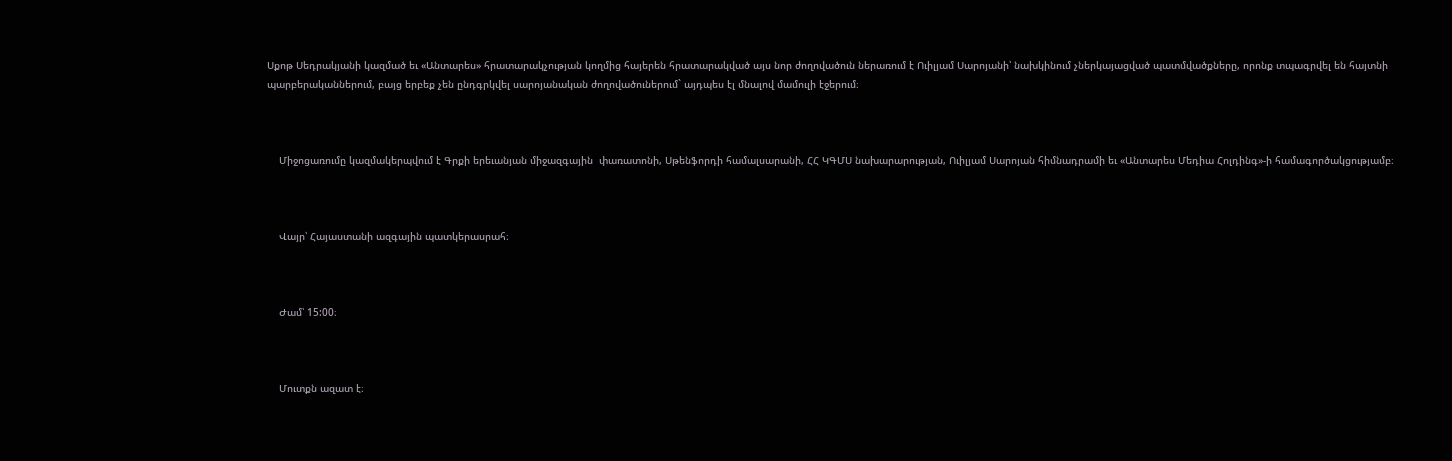Սքոթ Սեդրակյանի կազմած եւ «Անտարես» հրատարակչության կողմից հայերեն հրատարակված այս նոր ժողովածուն ներառում է Ուիլյամ Սարոյանի՝ նախկինում չներկայացված պատմվածքները, որոնք տպագրվել են հայտնի պարբերականներում, բայց երբեք չեն ընդգրկվել սարոյանական ժողովածուներում` այդպես էլ մնալով մամուլի էջերում։



    Միջոցառումը կազմակերպվում է Գրքի երեւանյան միջազգային  փառատոնի, Սթենֆորդի համալսարանի, ՀՀ ԿԳՄՍ նախարարության, Ուիլյամ Սարոյան հիմնադրամի եւ «Անտարես Մեդիա Հոլդինգ»-ի համագործակցությամբ։



    Վայր՝ Հայաստանի ազգային պատկերասրահ։



    Ժամ՝ 15:00։



    Մուտքն ազատ է։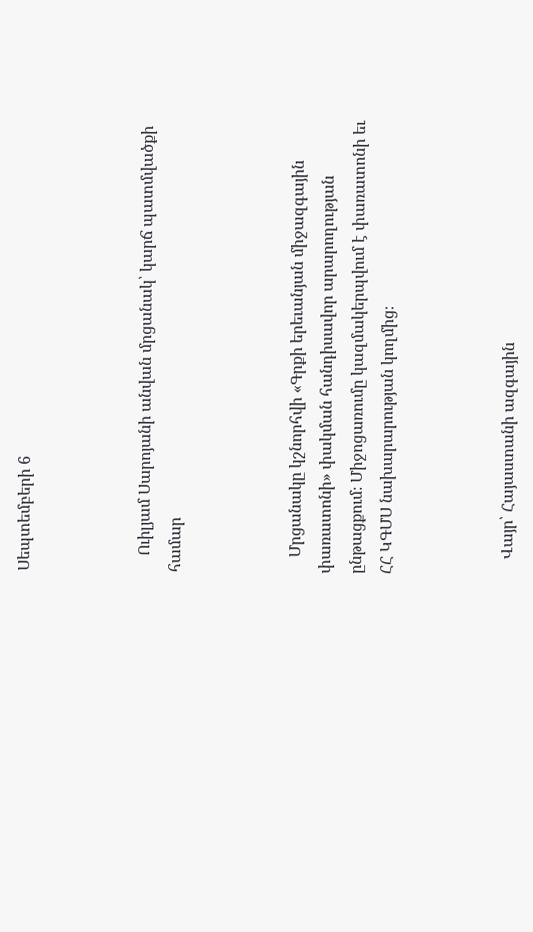Սեպտեմբերի 6



    Ուիլյամ Սարոյանի անվան մրցանակ՝ կարճ պատմվածքի համար



    Մրցանակը կշնորհվի «Գրքի երեւանյան միջազգային փառատոնի» փակման հանդիսավոր արարողության ընթացքում։ Միջոցառումը կազմակերպվում է փառատոնի եւ ՀՀ ԿԳՄՍ նախարարության կողմից։



    Վայր՝ Հայաստանի ազգային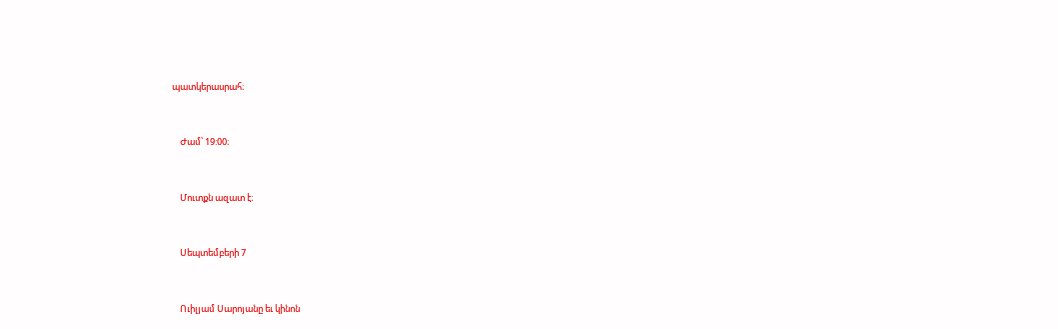պատկերասրահ։



    Ժամ՝ 19:00։



    Մուտքն ազատ է։



    Սեպտեմբերի 7



    Ուիլյամ Սարոյանը եւ կինոն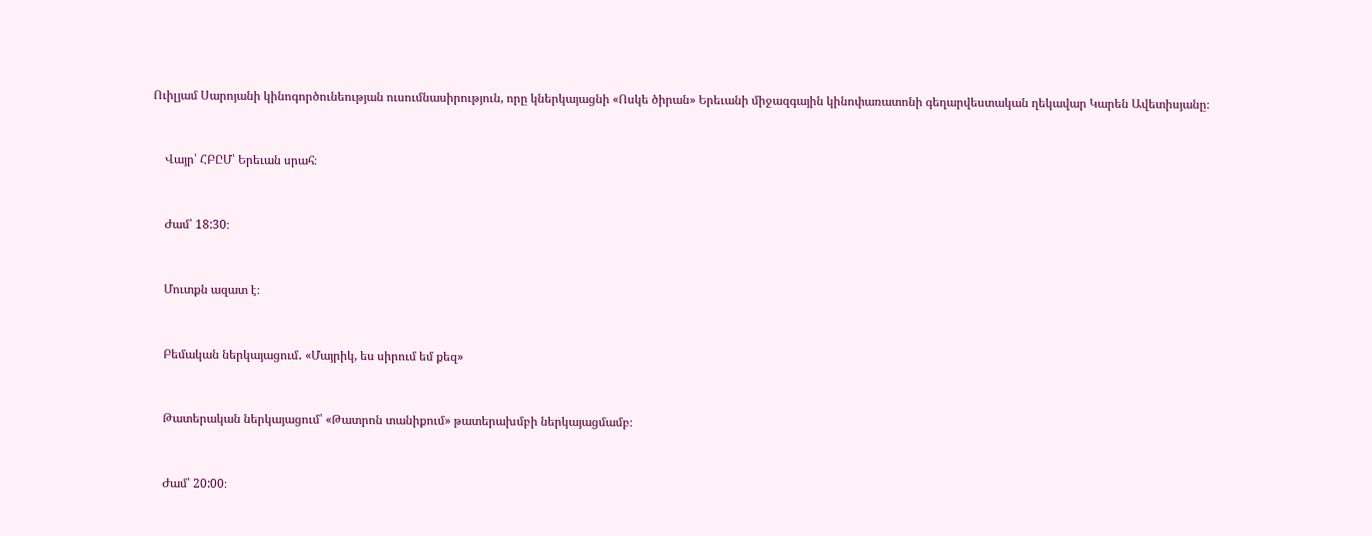Ուիլյամ Սարոյանի կինոգործունեության ուսումնասիրություն, որը կներկայացնի «Ոսկե ծիրան» Երեւանի միջազգային կինոփառատոնի գեղարվեստական ղեկավար Կարեն Ավետիսյանը։



    Վայր՝ ՀԲԸՄ՝ Երեւան սրահ։



    Ժամ՝ 18:30։



    Մուտքն ազատ է։



    Բեմական ներկայացում․ «Մայրիկ, ես սիրում եմ քեզ»



    Թատերական ներկայացում՝ «Թատրոն տանիքում» թատերախմբի ներկայացմամբ։



    Ժամ՝ 20:00։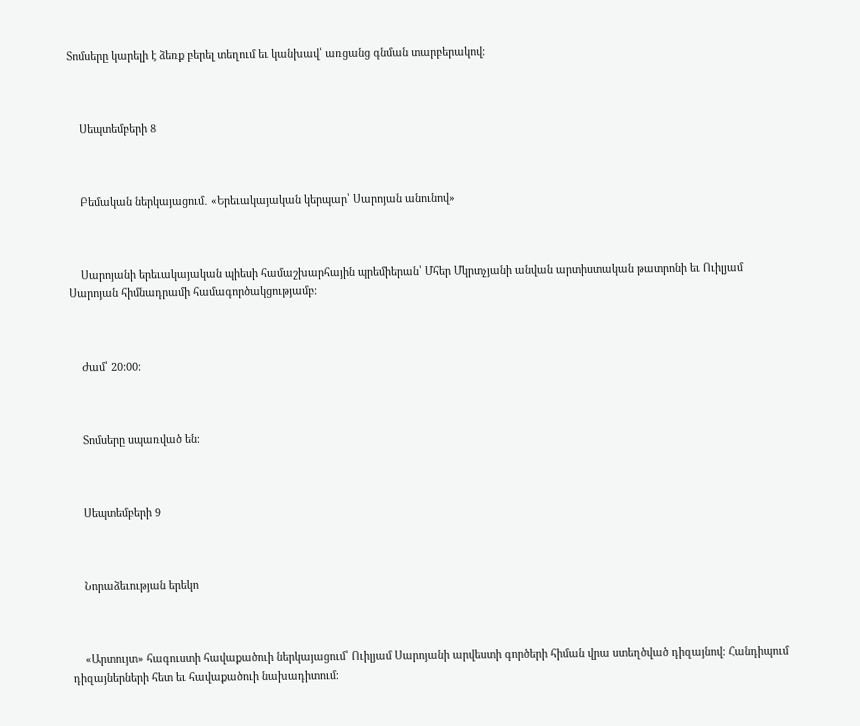Տոմսերը կարելի է ձեռք բերել տեղում եւ կանխավ՝ առցանց գնման տարբերակով։



    Սեպտեմբերի 8



    Բեմական ներկայացում․ «Երեւակայական կերպար՝ Սարոյան անունով»



    Սարոյանի երեւակայական պիեսի համաշխարհային պրեմիերան՝ Մհեր Մկրտչյանի անվան արտիստական թատրոնի եւ Ուիլյամ Սարոյան հիմնադրամի համագործակցությամբ։



    Ժամ՝ 20:00։



    Տոմսերը սպառված են։



    Սեպտեմբերի 9



    Նորաձեւության երեկո



    «Արտույտ» հագուստի հավաքածուի ներկայացում՝ Ուիլյամ Սարոյանի արվեստի գործերի հիման վրա ստեղծված դիզայնով։ Հանդիպում դիզայներների հետ եւ հավաքածուի նախադիտում։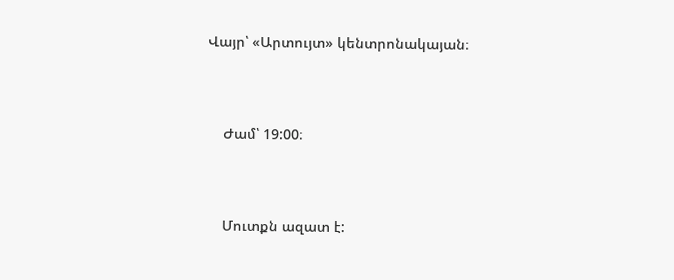Վայր՝ «Արտույտ» կենտրոնակայան։



    Ժամ՝ 19:00։



    Մուտքն ազատ է: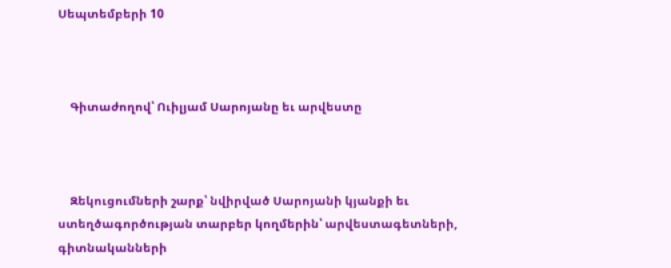Սեպտեմբերի 10



    Գիտաժողով՝ Ուիլյամ Սարոյանը եւ արվեստը



    Զեկուցումների շարք՝ նվիրված Սարոյանի կյանքի եւ ստեղծագործության տարբեր կողմերին՝ արվեստագետների, գիտնականների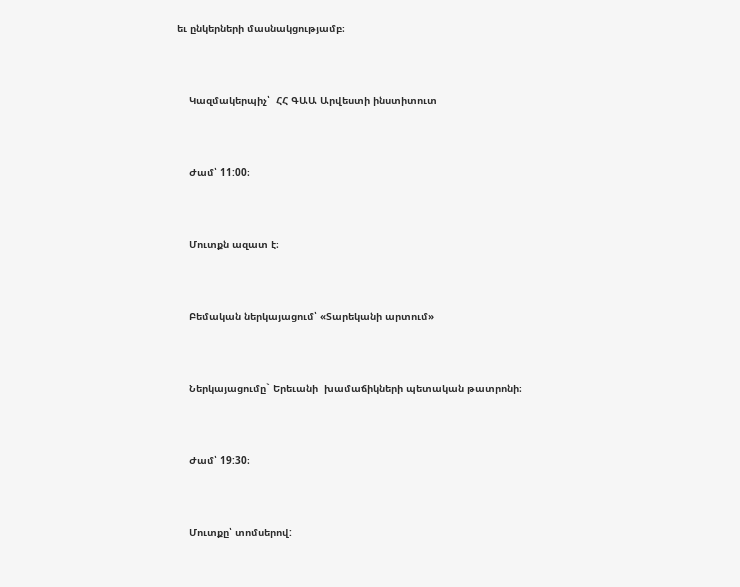եւ ընկերների մասնակցությամբ։



    Կազմակերպիչ՝  ՀՀ ԳԱԱ Արվեստի ինստիտուտ



    Ժամ՝ 11:00։



    Մուտքն ազատ է։



    Բեմական ներկայացում՝ «Տարեկանի արտում»



    Ներկայացումը` Երեւանի  խամաճիկների պետական թատրոնի։



    Ժամ՝ 19:30։



    Մուտքը՝ տոմսերով: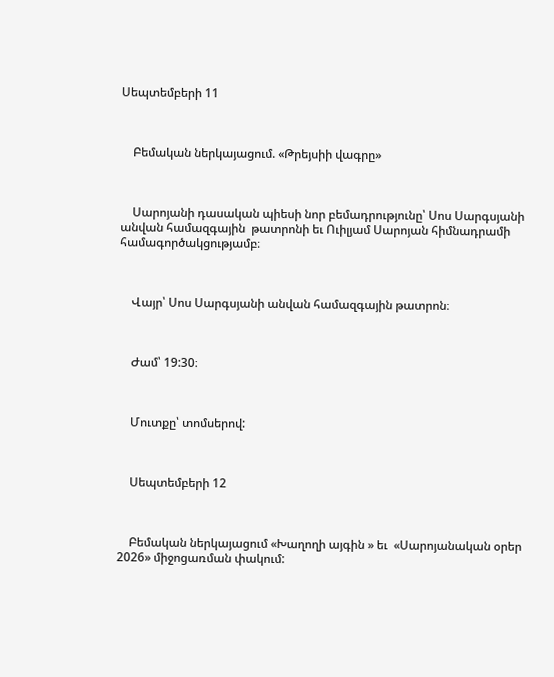Սեպտեմբերի 11



    Բեմական ներկայացում. «Թրեյսիի վագրը»



    Սարոյանի դասական պիեսի նոր բեմադրությունը՝ Սոս Սարգսյանի անվան համազգային  թատրոնի եւ Ուիլյամ Սարոյան հիմնադրամի համագործակցությամբ։



    Վայր՝ Սոս Սարգսյանի անվան համազգային թատրոն։



    Ժամ՝ 19:30։



    Մուտքը՝ տոմսերով:



    Սեպտեմբերի 12



    Բեմական ներկայացում «Խաղողի այգին » եւ  «Սարոյանական օրեր 2026» միջոցառման փակում: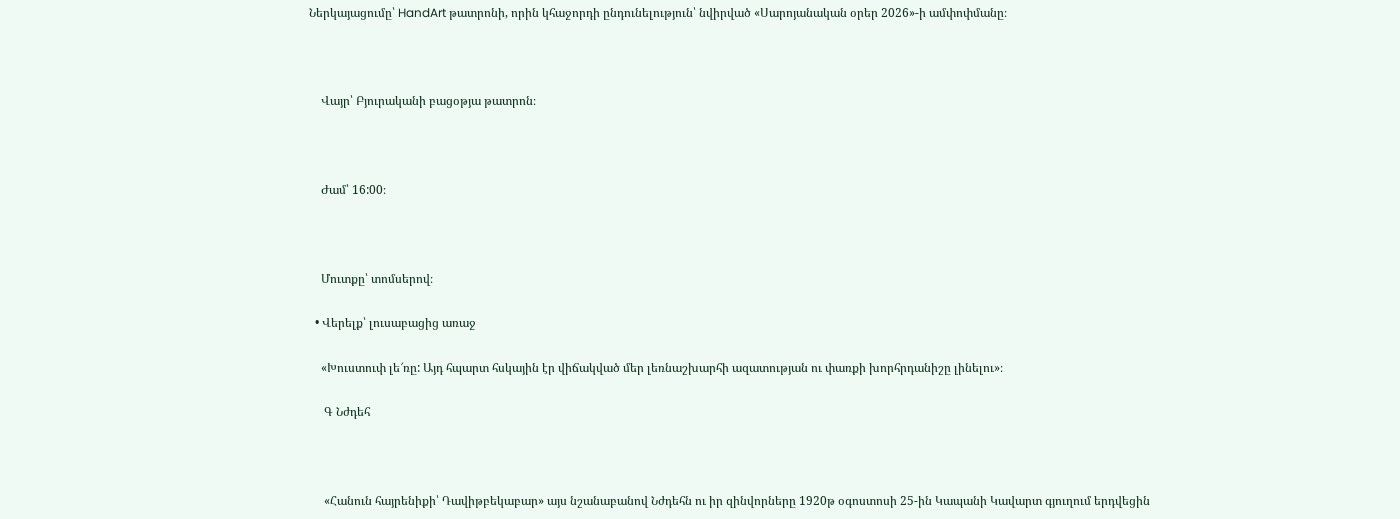Ներկայացումը՝ HandArt թատրոնի, որին կհաջորդի ընդունելություն՝ նվիրված «Սարոյանական օրեր 2026»-ի ամփոփմանը։



    Վայր՝ Բյուրականի բացօթյա թատրոն։



    Ժամ՝ 16:00։



    Մուտքը՝ տոմսերով։

  • Վերելք՝ լուսաբացից առաջ

    «Խուստուփ լե՜ռը: Այդ հպարտ հսկային էր վիճակված մեր լեռնաշխարհի ազատության ու փառքի խորհրդանիշը լինելու»։

     Գ Նժդեհ



     «Հանուն հայրենիքի՝ Դավիթբեկաբար» այս նշանաբանով Նժդեհն ու իր զինվորները 1920թ օգոստոսի 25-ին Կապանի Կավարտ գյուղում երդվեցին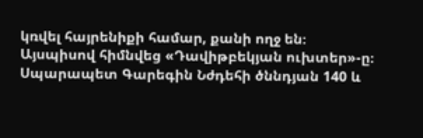կռվել հայրենիքի համար, քանի ողջ են։ Այսպիսով հիմնվեց «Դավիթբեկյան ուխտեր»-ը։ Սպարապետ Գարեգին Նժդեհի ծննդյան 140 և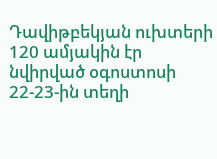Դավիթբեկյան ուխտերի 120 ամյակին էր նվիրված օգոստոսի 22-23-ին տեղի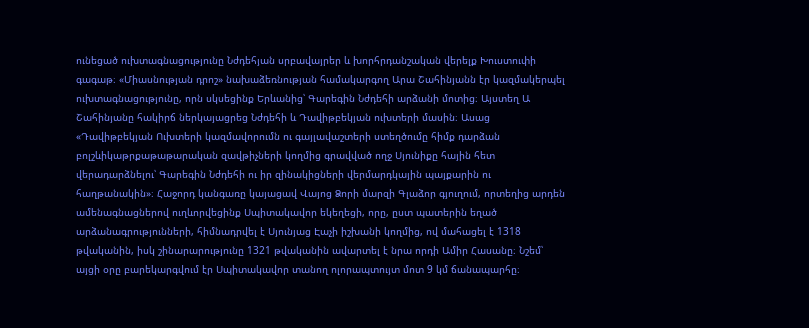ունեցած ուխտագնացությունը Նժդեհյան սրբավայրեր և խորհրդանշական վերելք Խուստուփի գագաթ։ «Միասնության դրոշ» նախաձեռնության համակարգող Արա Շահինյանն էր կազմակերպել ուխտագնացությունը, որն սկսեցինք Երևանից՝ Գարեգին Նժդեհի արձանի մոտից։ Այստեղ Ա Շահինյանը հակիրճ ներկայացրեց Նժդեհի և Դավիթբեկյան ուխտերի մասին։ Ասաց «Դավիթբեկյան Ուխտերի կազմավորումն ու գայլավաշտերի ստեղծումը հիմք դարձան բոլշևիկաթրքաթաթարական զավթիչների կողմից գրավված ողջ Սյունիքը հային հետ վերադարձնելու՝ Գարեգին Նժդեհի ու իր զինակիցների վերմարդկային պայքարին ու հաղթանակին»։ Հաջորդ կանգառը կայացավ Վայոց Ձորի մարզի Գլաձոր գյուղում, որտեղից արդեն ամենագնացներով ուղևորվեցինք Սպիտակավոր եկեղեցի, որը, ըստ պատերին եղած արձանագրությունների, հիմնադրվել է Սյունյաց Էաչի իշխանի կողմից, ով մահացել է 1318 թվականին, իսկ շինարարությունը 1321 թվականին ավարտել է նրա որդի Ամիր Հասանը։ Նշեմ՝ այցի օրը բարեկարգվում էր Սպիտակավոր տանող ոլորապտույտ մոտ 9 կմ ճանապարհը։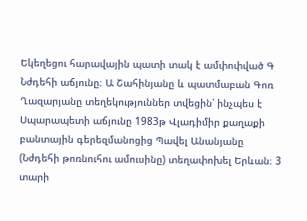Եկեղեցու հարավային պատի տակ է ամփոփված Գ Նժդեհի աճյունը։ Ա Շահինյանը և պատմաբան Գոռ Ղազարյանը տեղեկություններ տվեցին՝ ինչպես է Սպարապետի աճյունը 1983թ Վլադիմիր քաղաքի բանտային գերեզմանոցից Պավել Անանյանը (Նժդեհի թոռնուհու ամուսինը) տեղափոխել Երևան։ 3 տարի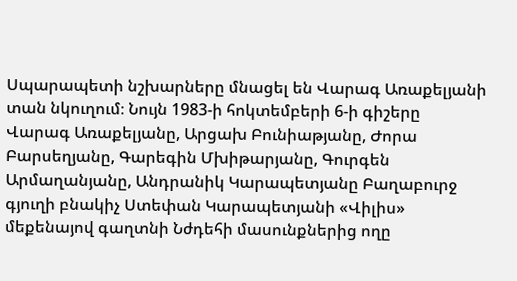Սպարապետի նշխարները մնացել են Վարագ Առաքելյանի տան նկուղում։ Նույն 1983-ի հոկտեմբերի 6-ի գիշերը Վարագ Առաքելյանը, Արցախ Բունիաթյանը, Ժորա Բարսեղյանը, Գարեգին Մխիթարյանը, Գուրգեն Արմաղանյանը, Անդրանիկ Կարապետյանը Բաղաբուրջ գյուղի բնակիչ Ստեփան Կարապետյանի «Վիլիս» մեքենայով գաղտնի Նժդեհի մասունքներից ողը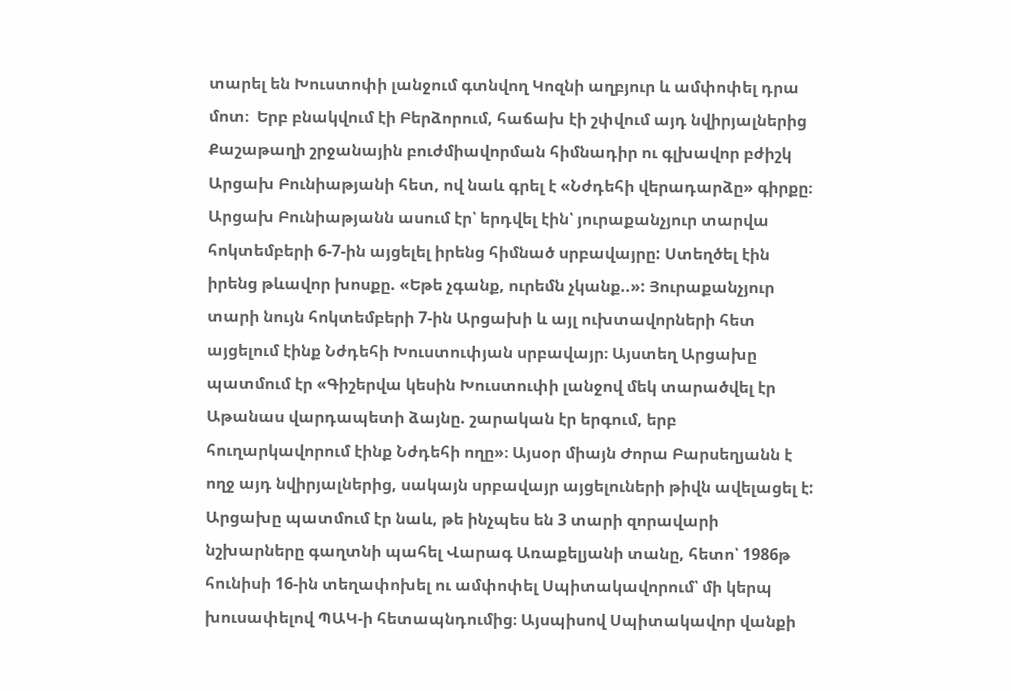տարել են Խուստոփի լանջում գտնվող Կոզնի աղբյուր և ամփոփել դրա մոտ։  Երբ բնակվում էի Բերձորում, հաճախ էի շփվում այդ նվիրյալներից Քաշաթաղի շրջանային բուժմիավորման հիմնադիր ու գլխավոր բժիշկ Արցախ Բունիաթյանի հետ, ով նաև գրել է «Նժդեհի վերադարձը» գիրքը։ Արցախ Բունիաթյանն ասում էր՝ երդվել էին՝ յուրաքանչյուր տարվա հոկտեմբերի 6-7-ին այցելել իրենց հիմնած սրբավայրը: Ստեղծել էին իրենց թևավոր խոսքը. «Եթե չգանք, ուրեմն չկանք..»: Յուրաքանչյուր տարի նույն հոկտեմբերի 7-ին Արցախի և այլ ուխտավորների հետ այցելում էինք Նժդեհի Խուստուփյան սրբավայր։ Այստեղ Արցախը պատմում էր «Գիշերվա կեսին Խուստուփի լանջով մեկ տարածվել էր Աթանաս վարդապետի ձայնը. շարական էր երգում, երբ հուղարկավորում էինք Նժդեհի ողը»։ Այսօր միայն Ժորա Բարսեղյանն է ողջ այդ նվիրյալներից, սակայն սրբավայր այցելուների թիվն ավելացել է: Արցախը պատմում էր նաև, թե ինչպես են 3 տարի զորավարի նշխարները գաղտնի պահել Վարագ Առաքելյանի տանը, հետո՝ 1986թ հունիսի 16-ին տեղափոխել ու ամփոփել Սպիտակավորում՝ մի կերպ խուսափելով ՊԱԿ-ի հետապնդումից։ Այսպիսով Սպիտակավոր վանքի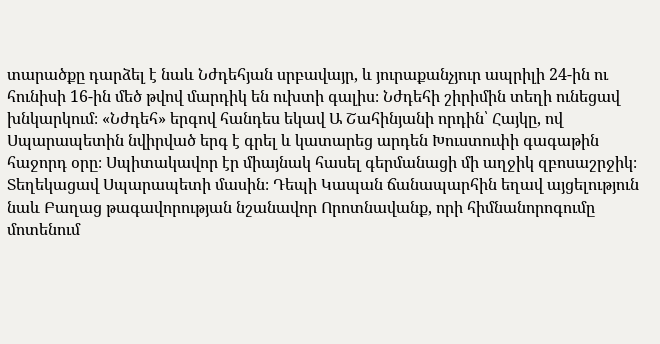տարածքը դարձել է նաև Նժդեհյան սրբավայր, և յուրաքանչյուր ապրիլի 24-ին ու հունիսի 16-ին մեծ թվով մարդիկ են ուխտի գալիս։ Նժդեհի շիրիմին տեղի ունեցավ խնկարկում։ «Նժդեհ» երգով հանդես եկավ Ա Շահինյանի որդին՝ Հայկը, ով Սպարապետին նվիրված երգ է գրել և կատարեց արդեն Խուստուփի գագաթին հաջորդ օրը։ Սպիտակավոր էր միայնակ հասել գերմանացի մի աղջիկ զբոսաշրջիկ։ Տեղեկացավ Սպարապետի մասին։ Դեպի Կապան ճանապարհին եղավ այցելություն նաև Բաղաց թագավորության նշանավոր Որոտնավանք, որի հիմնանորոգումը մոտենում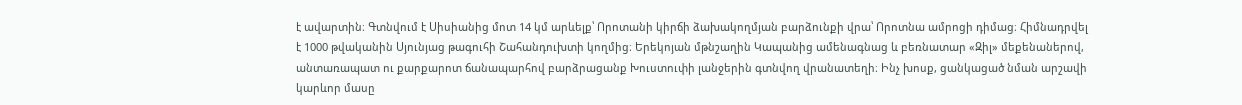է ավարտին։ Գտնվում է Սիսիանից մոտ 14 կմ արևելք՝ Որոտանի կիրճի ձախակողմյան բարձունքի վրա՝ Որոտնա ամրոցի դիմաց։ Հիմնադրվել է 1000 թվականին Սյունյաց թագուհի Շահանդուխտի կողմից։ Երեկոյան մթնշաղին Կապանից ամենագնաց և բեռնատար «Զիլ» մեքենաներով, անտառապատ ու քարքարոտ ճանապարհով բարձրացանք Խուստուփի լանջերին գտնվող վրանատեղի։ Ինչ խոսք, ցանկացած նման արշավի կարևոր մասը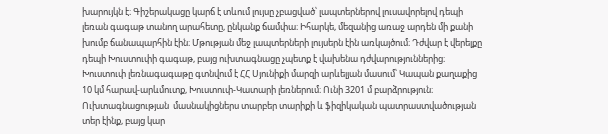խարույկն է։ Գիշերակացը կարճ է տևում լույսը չբացված՝ լապտերներով լուսավորելով դեպի լեռան գագաթ տանող արահետը, ընկանք ճամփա։ Իհարկե, մեզանից առաջ արդեն մի քանի խումբ ճանապարհին էին։ Մթության մեջ լապտերների լույսերն էին առկայծում։ Դժվար է վերելքը դեպի Խուստուփի գագաթ, բայց ուխտագնացը չպետք է վախենա դժվարություններից։ Խուստուփ լեռնագագաթը գտնվում է ՀՀ Սյունիքի մարզի արևելյան մասում՝ Կապան քաղաքից 10 կմ հարավ-արևմուտք, Խուստուփ-Կատարի լեռներում։ Ունի 3201 մ բարձրություն։ Ուխտագնացության  մասնակիցներս տարբեր տարիքի և ֆիզիկական պատրաստվածության տեր էինք, բայց կար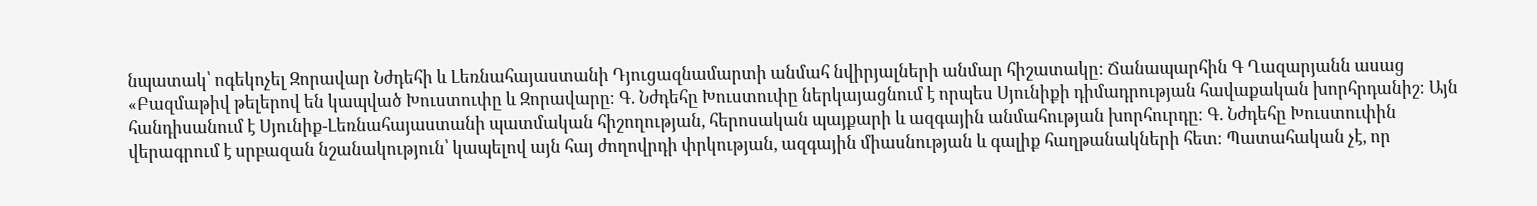նպատակ՝ ոգեկոչել Զորավար Նժդեհի և Լեռնահայաստանի Դյուցազնամարտի անմահ նվիրյալների անմար հիշատակը: Ճանապարհին Գ Ղազարյանն ասաց «Բազմաթիվ թելերով են կապված Խուստուփը և Զորավարը։ Գ. Նժդեհը Խուստուփը ներկայացնում է որպես Սյունիքի դիմադրության հավաքական խորհրդանիշ։ Այն հանդիսանում է Սյունիք-Լեռնահայաստանի պատմական հիշողության, հերոսական պայքարի և ազգային անմահության խորհուրդը։ Գ. Նժդեհը Խուստուփին վերագրում է սրբազան նշանակություն՝ կապելով այն հայ ժողովրդի փրկության, ազգային միասնության և գալիք հաղթանակների հետ։ Պատահական չէ, որ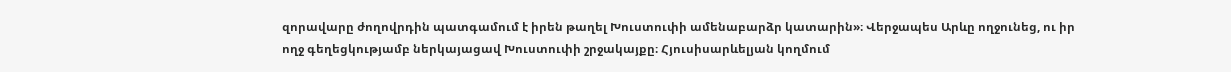զորավարը ժողովրդին պատգամում է իրեն թաղել Խուստուփի ամենաբարձր կատարին»։ Վերջապես Արևը ողջունեց, ու իր ողջ գեղեցկությամբ ներկայացավ Խուստուփի շրջակայքը։ Հյուսիսարևելյան կողմում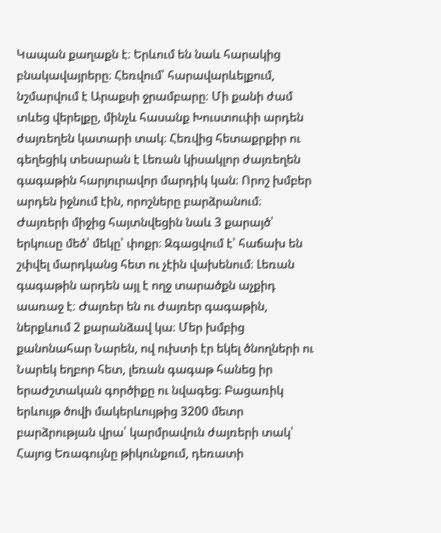Կապան քաղաքն է։ Երևում են նաև հարակից բնակավայրերը։ Հեռվում՝ հարավարևելքում, նշմարվում է Արաքսի ջրամբարը։ Մի քանի ժամ տևեց վերելքը, մինչև հասանք Խուստուփի արդեն ժայռեղեն կատարի տակ։ Հեռվից հետաքրքիր ու գեղեցիկ տեսարան է Լեռան կիսակլոր ժայռեղեն գագաթին հարյուրավոր մարդիկ կան։ Որոշ խմբեր արդեն իջնում էին, որոշները բարձրանում։ Ժայռերի միջից հայտնվեցին նաև 3 քարայծ՝ երկուսը մեծ՝ մեկը՝ փոքր։ Զգացվում է՝ հաճախ են շփվել մարդկանց հետ ու չէին վախենում։ Լեռան գագաթին արդեն այլ է ողջ տարածքն աչքիդ աառաջ է։ Ժայռեր են ու ժայռեր գագաթին, ներքևում 2 քարանձավ կա։ Մեր խմբից քանոնահար Նարեն, ով ուխտի էր եկել ծնողների ու Նարեկ եղբոր հետ, լեռան գագաթ հանեց իր երաժշտական գործիքը ու նվագեց։ Բացառիկ երևույթ ծովի մակերևույթից 3200 մետր բարձրության վրա՝ կարմրավուն ժայռերի տակ՝ Հայոց Եռագույնը թիկունքում, դեռատի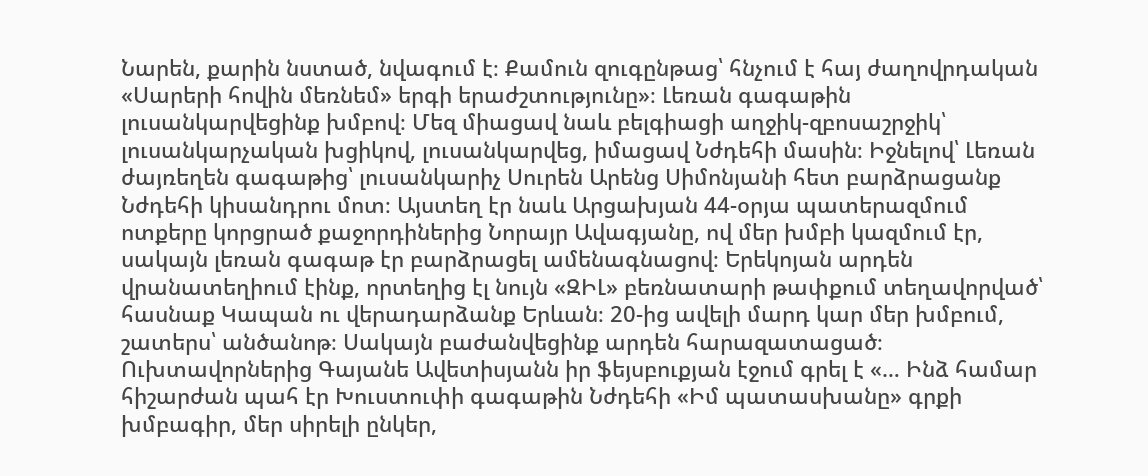Նարեն, քարին նստած, նվագում է։ Քամուն զուգընթաց՝ հնչում է հայ ժաղովրդական «Սարերի հովին մեռնեմ» երգի երաժշտությունը»։ Լեռան գագաթին լուսանկարվեցինք խմբով։ Մեզ միացավ նաև բելգիացի աղջիկ-զբոսաշրջիկ՝ լուսանկարչական խցիկով, լուսանկարվեց, իմացավ Նժդեհի մասին։ Իջնելով՝ Լեռան ժայռեղեն գագաթից՝ լուսանկարիչ Սուրեն Արենց Սիմոնյանի հետ բարձրացանք Նժդեհի կիսանդրու մոտ։ Այստեղ էր նաև Արցախյան 44-օրյա պատերազմում ոտքերը կորցրած քաջորդիներից Նորայր Ավագյանը, ով մեր խմբի կազմում էր, սակայն լեռան գագաթ էր բարձրացել ամենագնացով։ Երեկոյան արդեն վրանատեղիում էինք, որտեղից էլ նույն «ԶԻԼ» բեռնատարի թափքում տեղավորված՝ հասնաք Կապան ու վերադարձանք Երևան։ 20-ից ավելի մարդ կար մեր խմբում, շատերս՝ անծանոթ։ Սակայն բաժանվեցինք արդեն հարազատացած։ Ուխտավորներից Գայանե Ավետիսյանն իր ֆեյսբուքյան էջում գրել է «… Ինձ համար հիշարժան պահ էր Խուստուփի գագաթին Նժդեհի «Իմ պատասխանը» գրքի խմբագիր, մեր սիրելի ընկեր,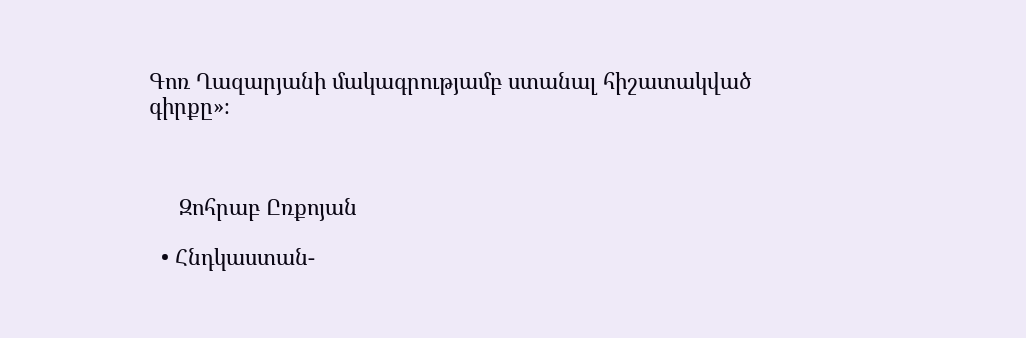Գոռ Ղազարյանի մակագրությամբ ստանալ հիշատակված գիրքը»։



     Զոհրաբ Ըռքոյան

  • Հնդկաստան-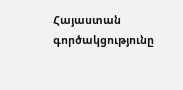Հայաստան գործակցությունը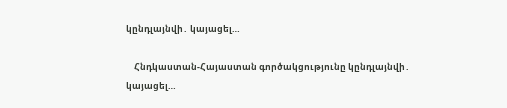կընդլայնվի․ կայացել…

    Հնդկաստան-Հայաստան գործակցությունը կընդլայնվի․ կայացել…